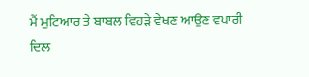ਮੈਂ ਮੁਟਿਆਰ ਤੇ ਬਾਬਲ ਵਿਹੜੇ ਵੇਖਣ ਆਉਣ ਵਪਾਰੀ
ਦਿਲ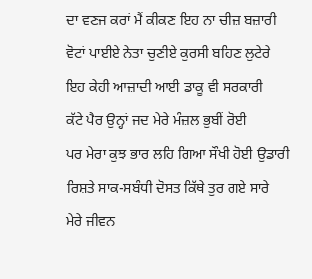ਦਾ ਵਣਜ ਕਰਾਂ ਮੈਂ ਕੀਕਣ ਇਹ ਨਾ ਚੀਜ਼ ਬਜ਼ਾਰੀ
ਵੋਟਾਂ ਪਾਈਏ ਨੇਤਾ ਚੁਣੀਏ ਕੁਰਸੀ ਬਹਿਣ ਲੁਟੇਰੇ
ਇਹ ਕੇਹੀ ਆਜ਼ਾਦੀ ਆਈ ਡਾਕੂ ਵੀ ਸਰਕਾਰੀ
ਕੱਟੇ ਪੈਰ ਉਨ੍ਹਾਂ ਜਦ ਮੇਰੇ ਮੰਜ਼ਲ ਭੁਬੀਂ ਰੋਈ
ਪਰ ਮੇਰਾ ਕੁਝ ਭਾਰ ਲਹਿ ਗਿਆ ਸੌਖੀ ਹੋਈ ਉਡਾਰੀ
ਰਿਸ਼ਤੇ ਸਾਕ-ਸਬੰਧੀ ਦੋਸਤ ਕਿੱਥੇ ਤੁਰ ਗਏ ਸਾਰੇ
ਮੇਰੇ ਜੀਵਨ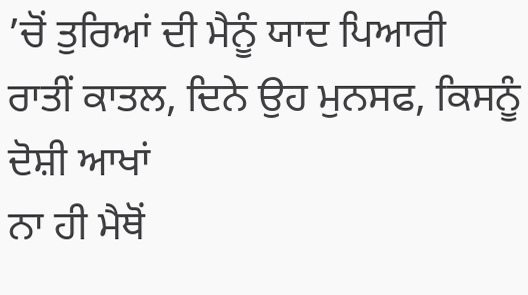’ਚੋਂ ਤੁਰਿਆਂ ਦੀ ਮੈਨੂੰ ਯਾਦ ਪਿਆਰੀ
ਰਾਤੀਂ ਕਾਤਲ, ਦਿਨੇ ਉਹ ਮੁਨਸਫ, ਕਿਸਨੂੰ ਦੋਸ਼ੀ ਆਖਾਂ
ਨਾ ਹੀ ਮੈਥੋਂ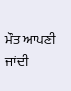ਮੌਤ ਆਪਣੀ ਜਾਂਦੀ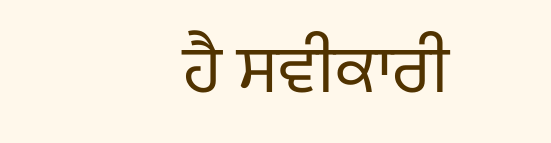ਹੈ ਸਵੀਕਾਰੀ